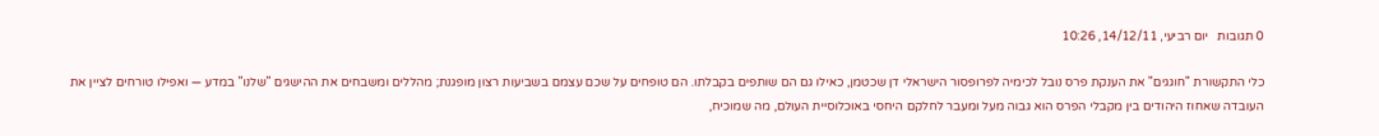0 תגובות   יום רביעי, 14/12/11, 10:26

כלי התקשורת "חוגגים" את הענקת פרס נובל לכימיה לפרופסור הישראלי דן שכטמן, כאילו גם הם שותפים בקבלתו. הם טופחים על שכם עצמם בשביעות רצון מופגנת; מהללים ומשבחים את ההישגים "שלנו" במדע — ואפילו טורחים לציין את העובדה שאחוז היהודים בין מקבלי הפרס הוא גבוה מעל ומעבר לחלקם היחסי באוכלוסיית העולם, מה שמוכיח,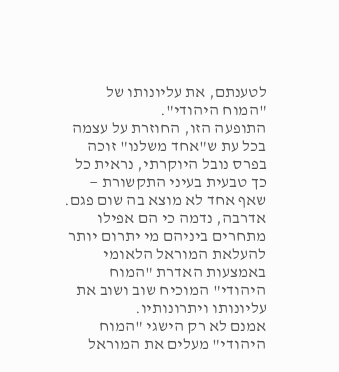לטענתם, את עליונותו של "המוח היהודי".
התופעה הזו, החוזרת על עצמה בכל עת ש"אחד משלנו" זוכה בפרס נובל היוקרתי, נראית כל כך טבעית בעיני התקשורת — שאף אחד לא מוצא בה שום פגם. אדרבה, נדמה כי הם אפילו מתחרים ביניהם מי יתרום יותר להעלאת המוראל הלאומי באמצעות האדרת "המוח היהודי" המוכיח שוב ושוב את עליונותו ויתרונותיו.
אמנם לא רק הישגי "המוח היהודי" מעלים את המוראל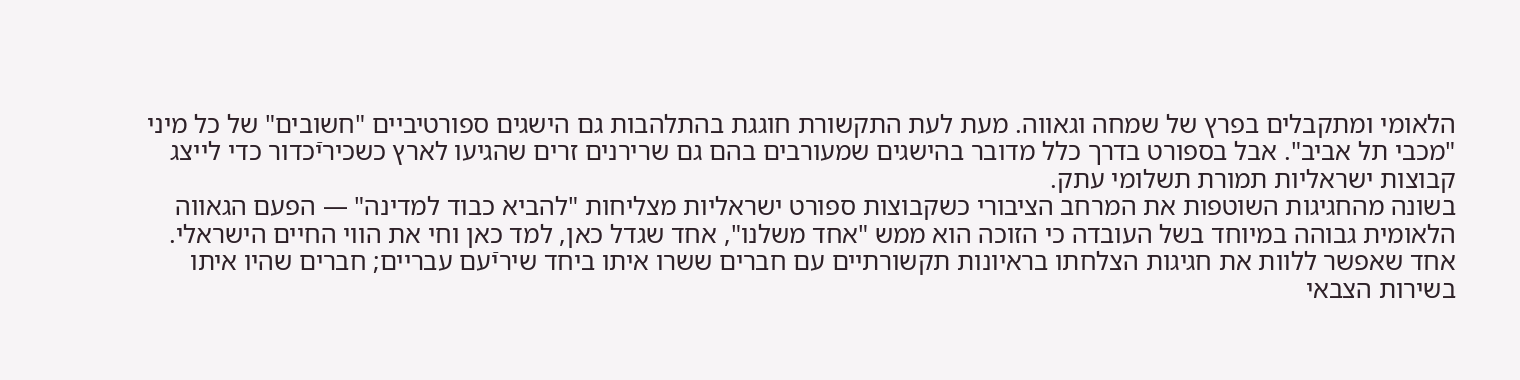הלאומי ומתקבלים בפרץ של שמחה וגאווה. מעת לעת התקשורת חוגגת בהתלהבות גם הישגים ספורטיביים "חשובים" של כל מיני "מכבי תל אביב". אבל בספורט בדרך כלל מדובר בהישגים שמעורבים בהם גם שרירנים זרים שהגיעו לארץ כשכיריֿכדור כדי לייצג קבוצות ישראליות תמורת תשלומי עתק.
בשונה מהחגיגות השוטפות את המרחב הציבורי כשקבוצות ספורט ישראליות מצליחות "להביא כבוד למדינה" — הפעם הגאווה הלאומית גבוהה במיוחד בשל העובדה כי הזוכה הוא ממש "אחד משלנו", אחד שגדל כאן, למד כאן וחי את הווי החיים הישראלי. אחד שאפשר ללוות את חגיגות הצלחתו בראיונות תקשורתיים עם חברים ששרו איתו ביחד שיריֿעם עבריים; חברים שהיו איתו בשירות הצבאי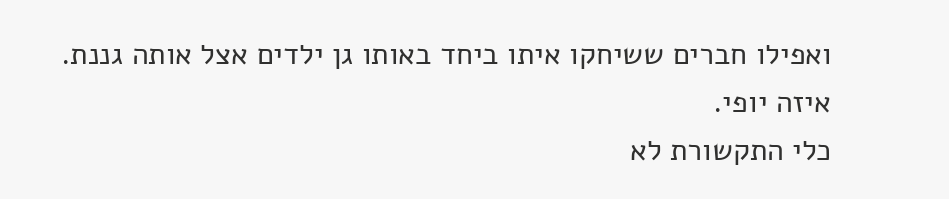ואפילו חברים ששיחקו איתו ביחד באותו גן ילדים אצל אותה גננת. איזה יופי.
כלי התקשורת לא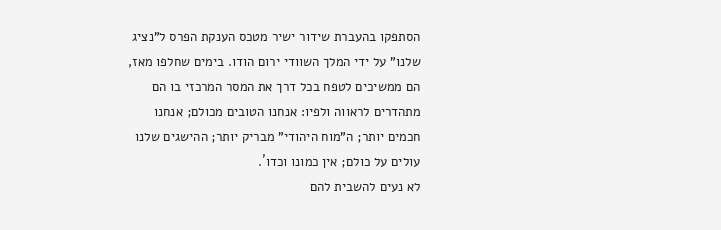הסתפקו בהעברת שידור ישיר מטכס הענקת הפרס ל"נציג שלנו" על ידי המלך השוודי ירום הודו. בימים שחלפו מאז, הם ממשיכים לטפח בכל דרך את המסר המרכזי בו הם מתהדרים לראווה ולפיו: אנחנו הטובים מכולם; אנחנו חכמים יותר; ה"מוח היהודי" מבריק יותר; ההישגים שלנו עולים על כולם; אין כמונו וכדו´.
לא נעים להשבית להם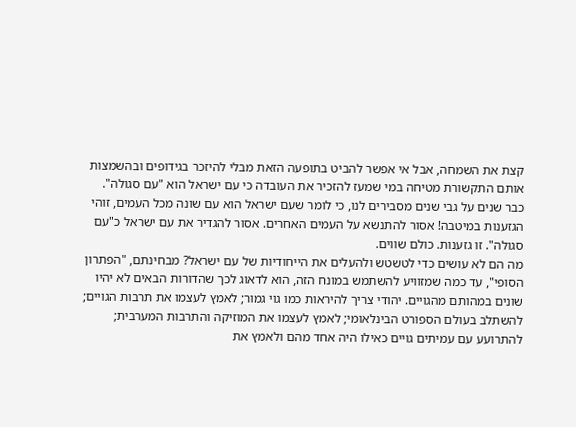קצת את השמחה, אבל אי אפשר להביט בתופעה הזאת מבלי להיזכר בגידופים ובהשמצות אותם התקשורת מטיחה במי שמעז להזכיר את העובדה כי עם ישראל הוא "עם סגולה".
כבר שנים על גבי שנים מסבירים לנו, כי לומר שעם ישראל הוא עם שונה מכל העמים, זוהי הגזענות במיטבה! אסור להתנשא על העמים האחרים. אסור להגדיר את עם ישראל כ"עם סגולה". זו גזענות. כולם שווים.
מה הם לא עושים כדי לטשטש ולהעלים את הייחודיות של עם ישראל? מבחינתם, "הפתרון הסופי", עד כמה שמזוויע להשתמש במונח הזה, הוא לדאוג לכך שהדורות הבאים לא יהיו שונים במהותם מהגויים. יהודי צריך להיראות כמו גוי גמור; לאמץ לעצמו את תרבות הגויים; להשתלב בעולם הספורט הבינלאומי; לאמץ לעצמו את המוזיקה והתרבות המערבית; להתרועע עם עמיתים גויים כאילו היה אחד מהם ולאמץ את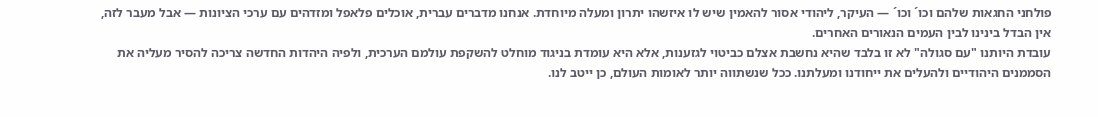פולחני החגאות שלהם וכו´ וכו´ — העיקר, ליהודי אסור להאמין שיש לו איזשהו יתרון ומעלה מיוחדת. אנחנו מדברים עברית, אוכלים פלאפל ומזדהים עם ערכי הציונות — אבל מעבר לזה, אין הבדל בינינו לבין העמים הנאורים האחרים.
עובדת היותנו "עם סגולה" לא זו בלבד שהיא נחשבת אצלם כביטוי לגזענות, אלא היא עומדת בניגוד מוחלט להשקפת עולמם הערכית, ולפיה היהדות החדשה צריכה להסיר מעליה את הסממנים היהודיים ולהעלים את ייחודנו ומעלתנו. ככל שנשתווה יותר לאומות העולם, כן ייטב לנו.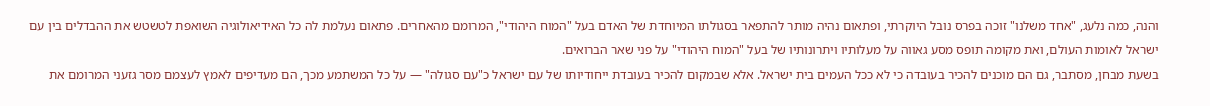והנה, כמה נלעג, "אחד משלנו" זוכה בפרס נובל היוקרתי, ופתאום נהיה מותר להתפאר בסגולתו המיוחדת של האדם בעל "המוח היהודי", המרומם מהאחרים. פתאום נעלמת לה כל האידיאולוגיה השואפת לטשטש את ההבדלים בין עם ישראל לאומות העולם, ואת מקומה תופס מסע גאווה על מעלותיו ויתרונותיו של בעל "המוח היהודי" על פני שאר הברואים.
בשעת מבחן, מסתבר, גם הם מוכנים להכיר בעובדה כי לא ככל העמים בית ישראל. אלא שבמקום להכיר בעובדת ייחודיותו של עם ישראל כ"עם סגולה" — על כל המשתמע מכך, הם מעדיפים לאמץ לעצמם מסר גזעני המרומם את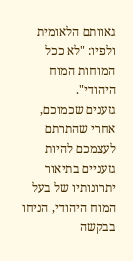גאוותם הלאומית ולפיו: "לא ככל המוחות המוח היהודי".
גזענים שכמוכם, אחרי שהתרתם לעצמכם להיות גזעניים בתיאור יתרונותיו של בעל המוח היהודי, הניחו בבקשה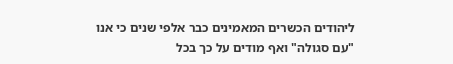ליהודים הכשרים המאמינים כבר אלפי שנים כי אנו "עם סגולה" ואף מודים על כך בכל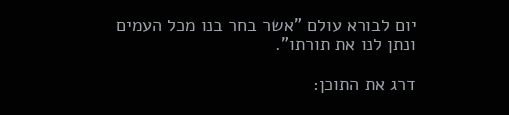יום לבורא עולם "אשר בחר בנו מכל העמים ונתן לנו את תורתו".

דרג את התוכן: